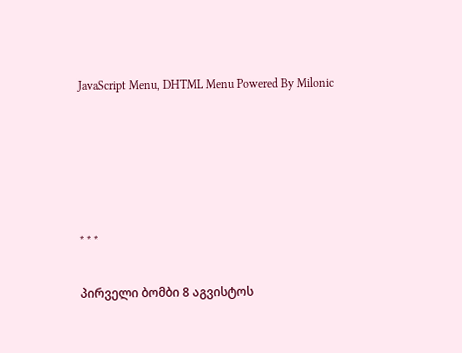JavaScript Menu, DHTML Menu Powered By Milonic








* * *


პირველი ბომბი 8 აგვისტოს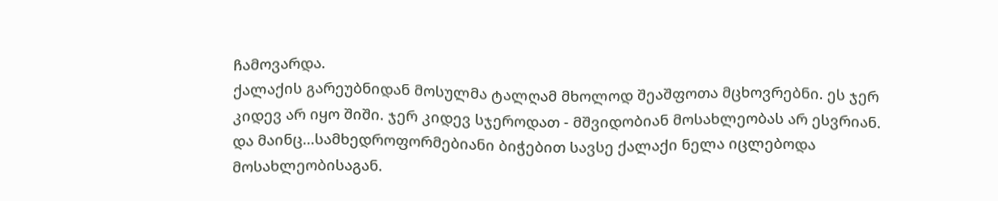ჩამოვარდა.
ქალაქის გარეუბნიდან მოსულმა ტალღამ მხოლოდ შეაშფოთა მცხოვრებნი. ეს ჯერ კიდევ არ იყო შიში. ჯერ კიდევ სჯეროდათ - მშვიდობიან მოსახლეობას არ ესვრიან.
და მაინც...სამხედროფორმებიანი ბიჭებით სავსე ქალაქი ნელა იცლებოდა მოსახლეობისაგან.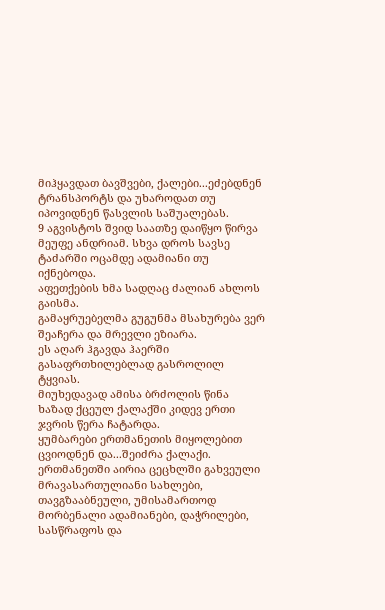მიჰყავდათ ბავშვები, ქალები...ეძებდნენ ტრანსპორტს და უხაროდათ თუ იპოვიდნენ წასვლის საშუალებას.
9 აგვისტოს შვიდ საათზე დაიწყო წირვა მეუფე ანდრიამ. სხვა დროს სავსე ტაძარში ოცამდე ადამიანი თუ იქნებოდა.
აფეთქების ხმა სადღაც ძალიან ახლოს გაისმა.
გამაყრუებელმა გუგუნმა მსახურება ვერ შეაჩერა და მრევლი ეზიარა.
ეს აღარ ჰგავდა ჰაერში გასაფრთხილებლად გასროლილ ტყვიას.
მიუხედავად ამისა ბრძოლის წინა ხაზად ქცეულ ქალაქში კიდევ ერთი ჯვრის წერა ჩატარდა.
ყუმბარები ერთმანეთის მიყოლებით ცვიოდნენ და...შეიძრა ქალაქი.
ერთმანეთში აირია ცეცხლში გახვეული მრავასართულიანი სახლები, თავგზააბნეული, უმისამართოდ მორბენალი ადამიანები, დაჭრილები, სასწრაფოს და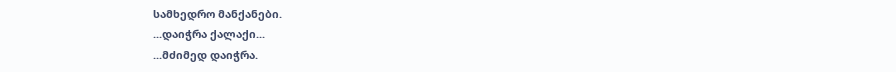სამხედრო მანქანები.
...დაიჭრა ქალაქი...
...მძიმედ დაიჭრა.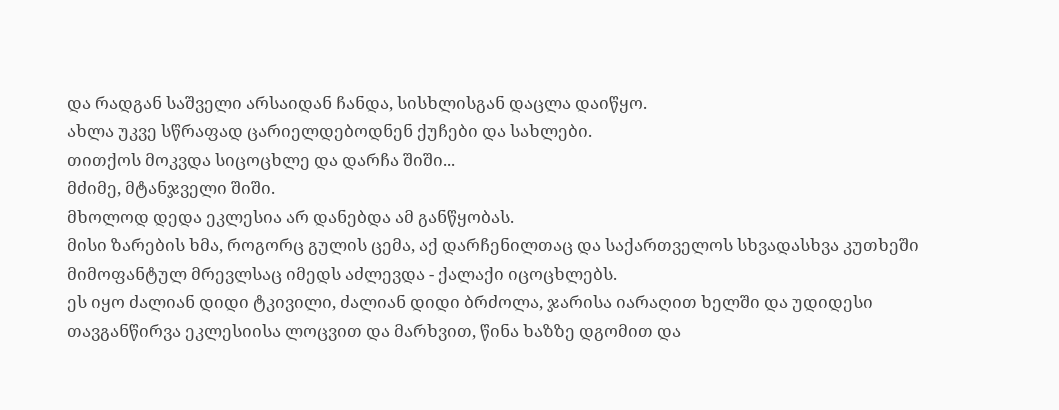და რადგან საშველი არსაიდან ჩანდა, სისხლისგან დაცლა დაიწყო.
ახლა უკვე სწრაფად ცარიელდებოდნენ ქუჩები და სახლები.
თითქოს მოკვდა სიცოცხლე და დარჩა შიში...
მძიმე, მტანჯველი შიში.
მხოლოდ დედა ეკლესია არ დანებდა ამ განწყობას.
მისი ზარების ხმა, როგორც გულის ცემა, აქ დარჩენილთაც და საქართველოს სხვადასხვა კუთხეში მიმოფანტულ მრევლსაც იმედს აძლევდა - ქალაქი იცოცხლებს.
ეს იყო ძალიან დიდი ტკივილი, ძალიან დიდი ბრძოლა, ჯარისა იარაღით ხელში და უდიდესი თავგანწირვა ეკლესიისა ლოცვით და მარხვით, წინა ხაზზე დგომით და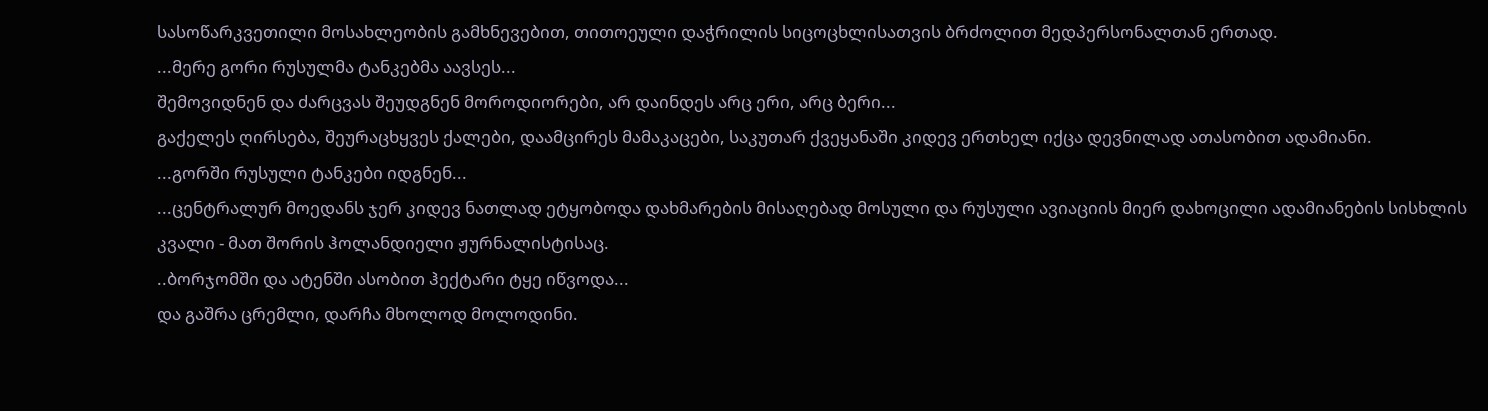სასოწარკვეთილი მოსახლეობის გამხნევებით, თითოეული დაჭრილის სიცოცხლისათვის ბრძოლით მედპერსონალთან ერთად.
...მერე გორი რუსულმა ტანკებმა აავსეს...
შემოვიდნენ და ძარცვას შეუდგნენ მოროდიორები, არ დაინდეს არც ერი, არც ბერი...
გაქელეს ღირსება, შეურაცხყვეს ქალები, დაამცირეს მამაკაცები, საკუთარ ქვეყანაში კიდევ ერთხელ იქცა დევნილად ათასობით ადამიანი.
...გორში რუსული ტანკები იდგნენ...
...ცენტრალურ მოედანს ჯერ კიდევ ნათლად ეტყობოდა დახმარების მისაღებად მოსული და რუსული ავიაციის მიერ დახოცილი ადამიანების სისხლის კვალი - მათ შორის ჰოლანდიელი ჟურნალისტისაც.
..ბორჯომში და ატენში ასობით ჰექტარი ტყე იწვოდა...
და გაშრა ცრემლი, დარჩა მხოლოდ მოლოდინი.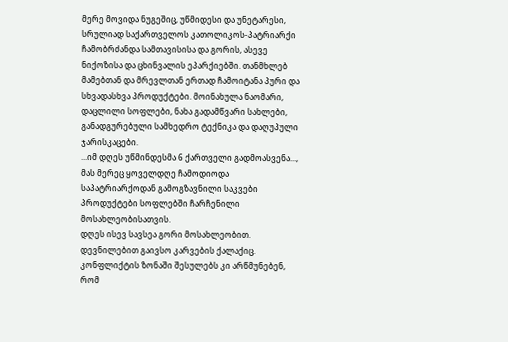მერე მოვიდა ნუგეშიც, უწმიდესი და უნეტარესი, სრულიად საქართველოს კათოლიკოს-პატრიარქი ჩამობრძანდა სამთავისისა და გორის, ასევე ნიქოზისა და ცხინვალის ეპარქიებში. თანმხლებ მამებთან და მრევლთან ერთად ჩამოიტანა პური და სხვადასხვა პროდუქტები. მოინახულა ნაომარი, დაცლილი სოფლები, ნახა გადამწვარი სახლები, განადგურებული სამხედრო ტექნიკა და დაღუპული ჯარისკაცები.
...იმ დღეს უწმინდესმა 6 ქართველი გადმოასვენა..., მას მერეც ყოველდღე ჩამოდიოდა საპატრიარქოდან გამოგზავნილი საკვები პროდუქტები სოფლებში ჩარჩენილი მოსახლეობისათვის.
დღეს ისევ სავსეა გორი მოსახლეობით.
დევნილებით გაივსო კარვების ქალაქიც.
კონფლიქტის ზონაში შესულებს კი არწმუნებენ, რომ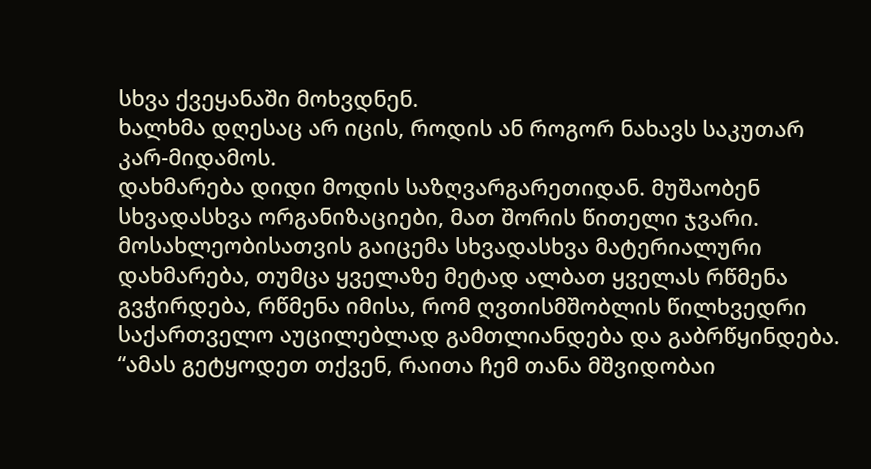სხვა ქვეყანაში მოხვდნენ.
ხალხმა დღესაც არ იცის, როდის ან როგორ ნახავს საკუთარ კარ-მიდამოს.
დახმარება დიდი მოდის საზღვარგარეთიდან. მუშაობენ სხვადასხვა ორგანიზაციები, მათ შორის წითელი ჯვარი. მოსახლეობისათვის გაიცემა სხვადასხვა მატერიალური დახმარება, თუმცა ყველაზე მეტად ალბათ ყველას რწმენა გვჭირდება, რწმენა იმისა, რომ ღვთისმშობლის წილხვედრი საქართველო აუცილებლად გამთლიანდება და გაბრწყინდება.
“ამას გეტყოდეთ თქვენ, რაითა ჩემ თანა მშვიდობაი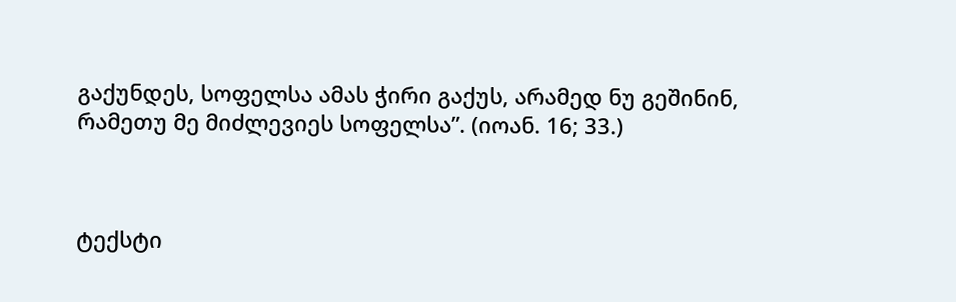გაქუნდეს, სოფელსა ამას ჭირი გაქუს, არამედ ნუ გეშინინ, რამეთუ მე მიძლევიეს სოფელსა”. (იოან. 16; 33.)



ტექსტი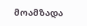მოამზადა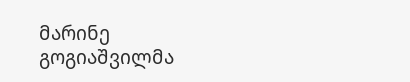მარინე გოგიაშვილმა